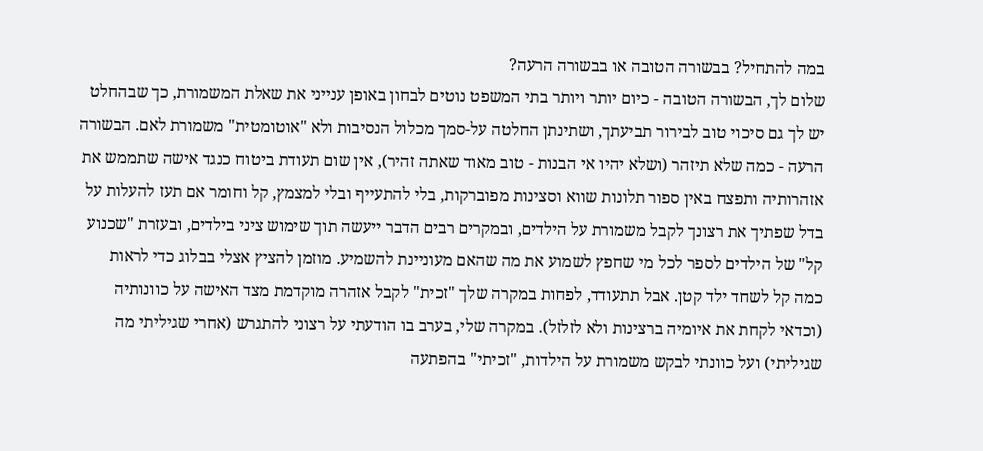במה להתחיל? בבשורה הטובה או בבשורה הרעה?
שלום לך, הבשורה הטובה - כיום יותר ויותר בתי המשפט נוטים לבחון באופן ענייני את שאלת המשמורת, כך שבהחלט יש לך גם סיכוי טוב לבירור תביעתך, ושתינתן החלטה על-סמך מכלול הנסיבות ולא "אוטומטית" משמורת לאם. הבשורה הרעה - כמה שלא תיזהר (ושלא יהיו אי הבנות - טוב מאוד שאתה זהיר), אין שום תעודת ביטוח כנגד אישה שתממש את אזהרותיה ותפצח באין ספור תלונות שווא וסצינות מפוברקות, בלי להתעייף ובלי למצמץ, קל וחומר אם תעז להעלות על בדל שפתיך את רצונך לקבל משמורת על הילדים, ובמקרים רבים הדבר ייעשה תוך שימוש ציני בילדים, ובעזרת "שכנוע קל" של הילדים לספר לכל מי שחפץ לשמוע את מה שהאם מעוניינת להשמיע. מוזמן להציץ אצלי בבלוג כדי לראות
כמה קל לשחד ילד קטן. אבל תתעודד, לפחות במקרה שלך "זכית" לקבל אזהרה מוקדמת מצד האישה על כוונותיה (וכדאי לקחת את איומיה ברצינות ולא לזלזל). במקרה שלי, בערב בו הודעתי על רצוני להתגרש (אחרי שגיליתי מה שגיליתי) ועל כוונתי לבקש משמורת על הילדות, "זכיתי" בהפתעה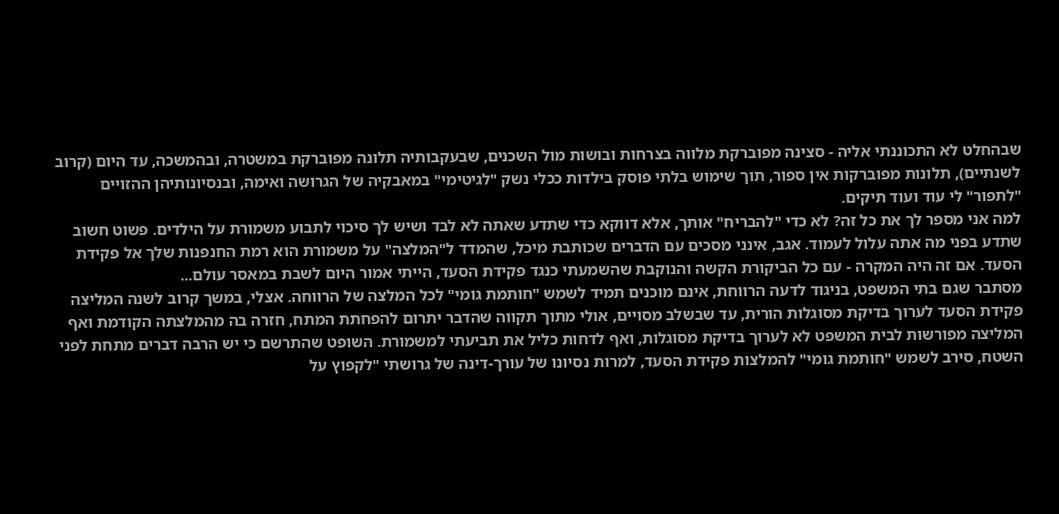שבהחלט לא התכוננתי אליה - סצינה מפוברקת מלווה בצרחות ובושות מול השכנים, שבעקבותיה תלונה מפוברקת במשטרה, ובהמשכה, עד היום (קרוב לשנתיים), תלונות מפוברקות אין ספור, תוך שימוש בלתי פוסק בילדות ככלי נשק "לגיטימי" במאבקיה של הגרושה ואימה, ובנסיונותיהן ההזויים "לתפור" לי עוד ועוד תיקים.
למה אני מספר לך את כל זה? לא כדי "להבריח" אותך, אלא דווקא כדי שתדע שאתה לא לבד ושיש לך סיכוי לתבוע משמורת על הילדים. פשוט חשוב שתדע בפני מה אתה עלול לעמוד. אגב, אינני מסכים עם הדברים שכותבת מיכל, שהמדד ל"המלצה" על משמורת הוא רמת החנפנות שלך אל פקידת הסעד. אם זה היה המקרה - עם כל הביקורת הקשה והנוקבת שהשמעתי כנגד פקידת הסעד, הייתי אמור היום לשבת במאסר עולם...
מסתבר שגם בתי המשפט, בניגוד לדעה הרווחת, אינם מוכנים תמיד לשמש "חותמת גומי" לכל המלצה של הרווחה. אצלי, במשך קרוב לשנה המליצה פקידת הסעד לערוך בדיקת מסוגלות הורית, עד שבשלב מסויים, אולי מתוך תקווה שהדבר יתרום להפחתת המתח, חזרה בה מהמלצתה הקודמת ואף המליצה מפורשות לבית המשפט לא לערוך בדיקת מסוגלות, ואף לדחות כליל את תביעתי למשמורת. השופט שהתרשם כי יש הרבה דברים מתחת לפני השטח, סירב לשמש "חותמת גומי" להמלצות פקידת הסעד, למרות נסיונו של עורך-דינה של גרושתי "לקפוץ על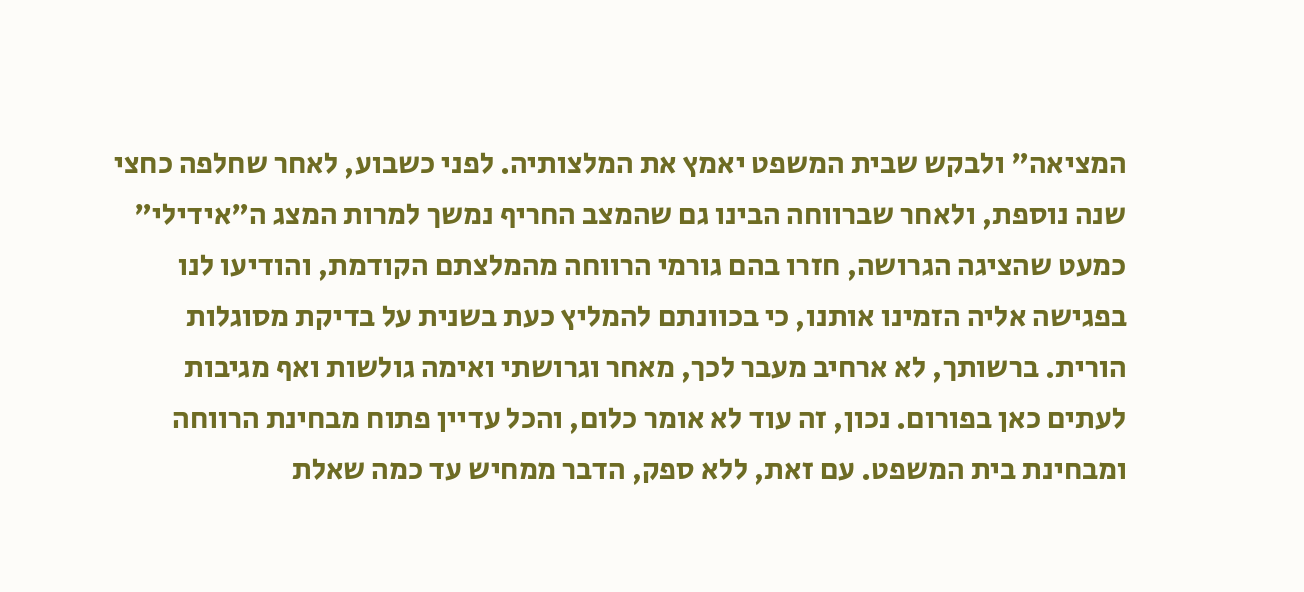המציאה" ולבקש שבית המשפט יאמץ את המלצותיה. לפני כשבוע, לאחר שחלפה כחצי שנה נוספת, ולאחר שברווחה הבינו גם שהמצב החריף נמשך למרות המצג ה"אידילי" כמעט שהציגה הגרושה, חזרו בהם גורמי הרווחה מהמלצתם הקודמת, והודיעו לנו בפגישה אליה הזמינו אותנו, כי בכוונתם להמליץ כעת בשנית על בדיקת מסוגלות הורית. ברשותך, לא ארחיב מעבר לכך, מאחר וגרושתי ואימה גולשות ואף מגיבות לעתים כאן בפורום. נכון, זה עוד לא אומר כלום, והכל עדיין פתוח מבחינת הרווחה ומבחינת בית המשפט. עם זאת, ללא ספק, הדבר ממחיש עד כמה שאלת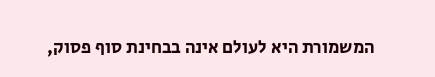המשמורת היא לעולם אינה בבחינת סוף פסוק,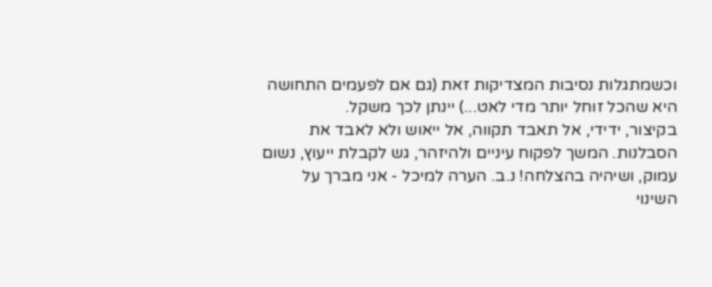וכשמתגלות נסיבות המצדיקות זאת (גם אם לפעמים התחושה היא שהכל זוחל יותר מדי לאט...) יינתן לכך משקל.
בקיצור, ידידי, אל תאבד תקווה, אל ייאוש ולא לאבד את הסבלנות. המשך לפקוח עיניים ולהיזהר, גש לקבלת ייעוץ, נשום עמוק, ושיהיה בהצלחה! נ.ב. הערה למיכל - אני מברך על השינוי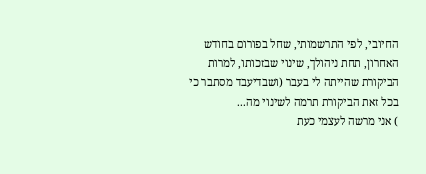החיובי, לפי התרשמותי, שחל בפורום בחודש האחרון, תחת ניהולך, שינוי שבזכותו, למרות הביקורת שהייתה לי בעבר (ושבדיעבד מסתבר כי בכל זאת הביקורת תרמה לשינוי מה...
) אני מרשה לעצמי כעת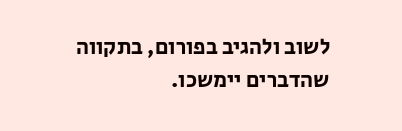לשוב ולהגיב בפורום, בתקווה שהדברים יימשכו.